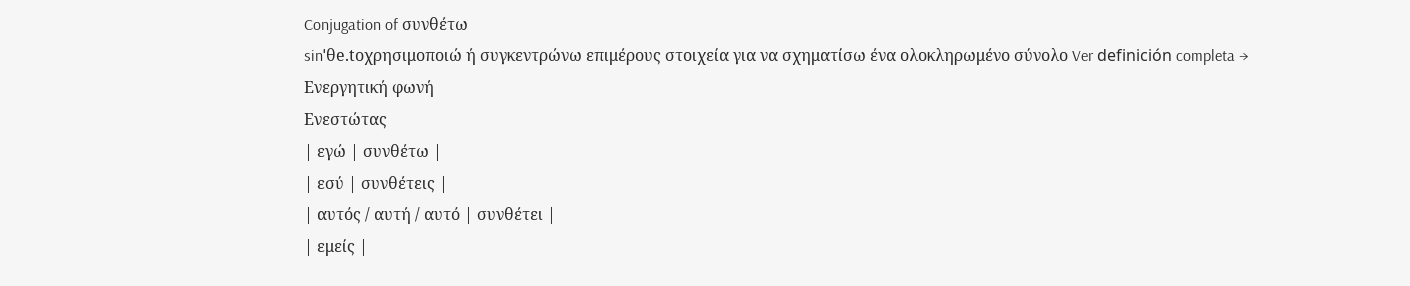Conjugation of συνθέτω
sinˈθe.toχρησιμοποιώ ή συγκεντρώνω επιμέρους στοιχεία για να σχηματίσω ένα ολοκληρωμένο σύνολο Ver definición completa →
Ενεργητική φωνή
Ενεστώτας
| εγώ | συνθέτω |
| εσύ | συνθέτεις |
| αυτός / αυτή / αυτό | συνθέτει |
| εμείς |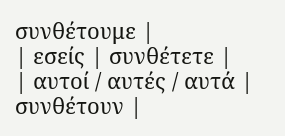συνθέτουμε |
| εσείς | συνθέτετε |
| αυτοί / αυτές / αυτά | συνθέτουν |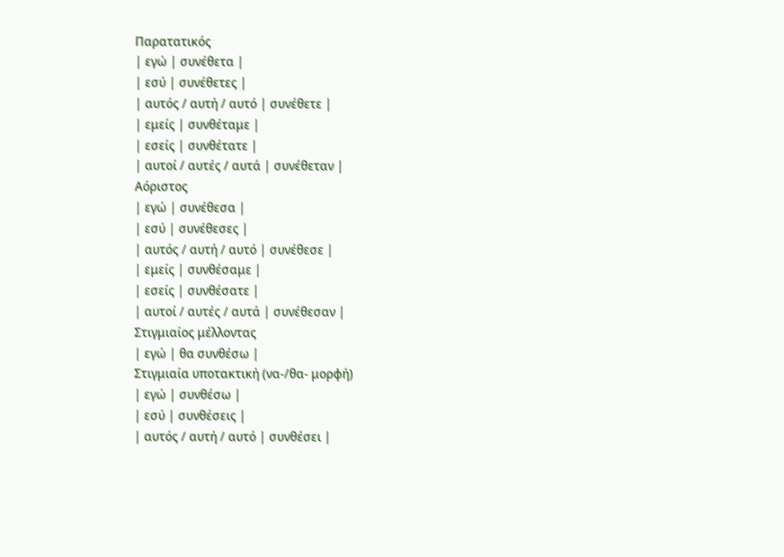Παρατατικός
| εγώ | συνέθετα |
| εσύ | συνέθετες |
| αυτός / αυτή / αυτό | συνέθετε |
| εμείς | συνθέταμε |
| εσείς | συνθέτατε |
| αυτοί / αυτές / αυτά | συνέθεταν |
Αόριστος
| εγώ | συνέθεσα |
| εσύ | συνέθεσες |
| αυτός / αυτή / αυτό | συνέθεσε |
| εμείς | συνθέσαμε |
| εσείς | συνθέσατε |
| αυτοί / αυτές / αυτά | συνέθεσαν |
Στιγμιαίος μέλλοντας
| εγώ | θα συνθέσω |
Στιγμιαία υποτακτική (να-/θα- μορφή)
| εγώ | συνθέσω |
| εσύ | συνθέσεις |
| αυτός / αυτή / αυτό | συνθέσει |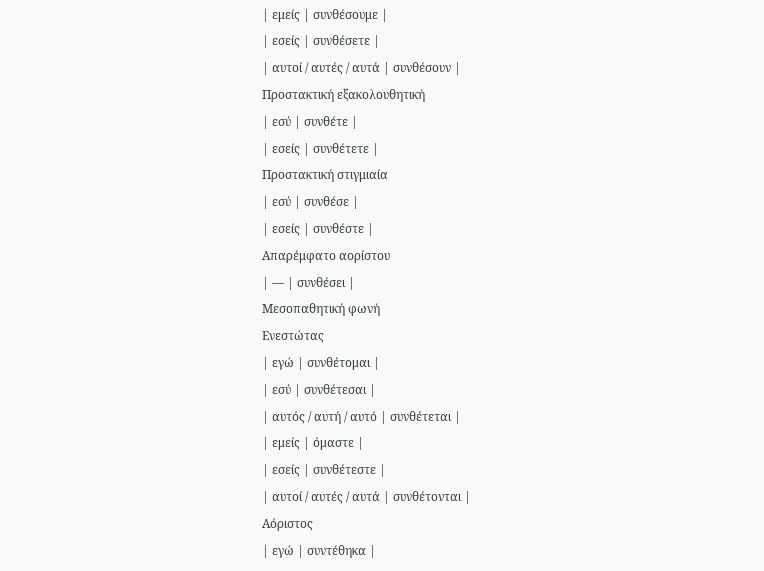| εμείς | συνθέσουμε |
| εσείς | συνθέσετε |
| αυτοί / αυτές / αυτά | συνθέσουν |
Προστακτική εξακολουθητική
| εσύ | συνθέτε |
| εσείς | συνθέτετε |
Προστακτική στιγμιαία
| εσύ | συνθέσε |
| εσείς | συνθέστε |
Απαρέμφατο αορίστου
| — | συνθέσει |
Μεσοπαθητική φωνή
Ενεστώτας
| εγώ | συνθέτομαι |
| εσύ | συνθέτεσαι |
| αυτός / αυτή / αυτό | συνθέτεται |
| εμείς | όμαστε |
| εσείς | συνθέτεστε |
| αυτοί / αυτές / αυτά | συνθέτονται |
Αόριστος
| εγώ | συντέθηκα |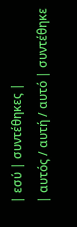| εσύ | συντέθηκες |
| αυτός / αυτή / αυτό | συντέθηκε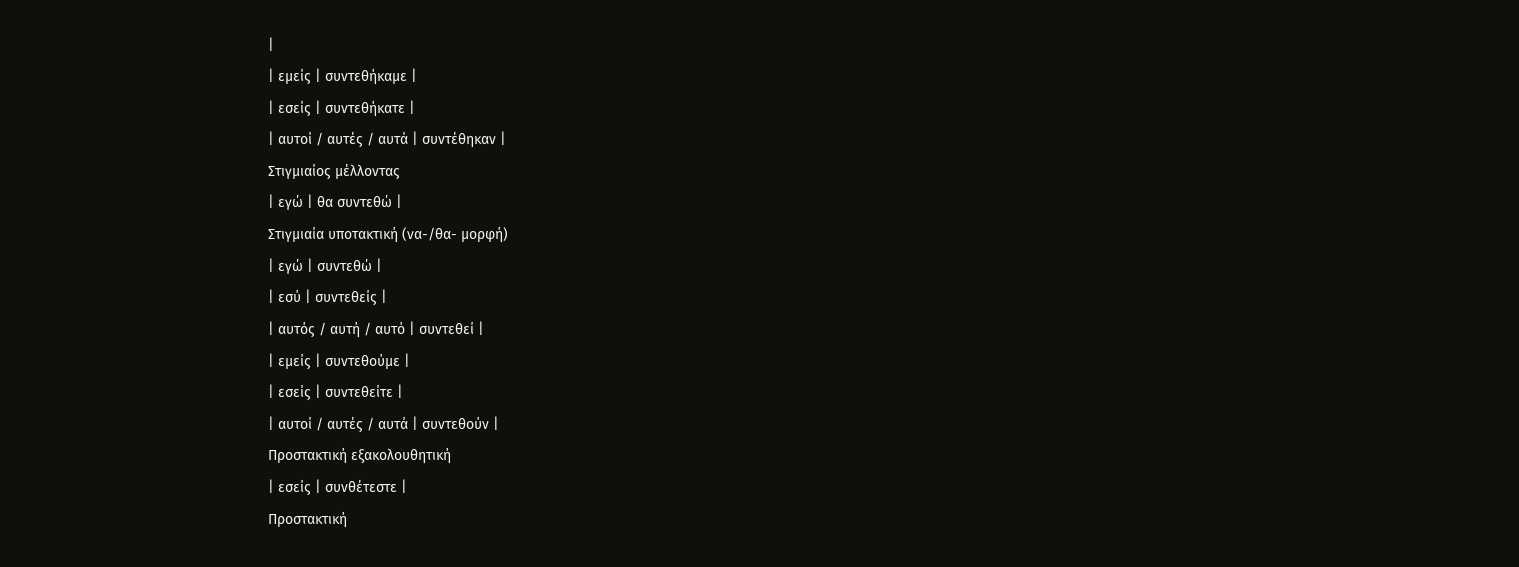|
| εμείς | συντεθήκαμε |
| εσείς | συντεθήκατε |
| αυτοί / αυτές / αυτά | συντέθηκαν |
Στιγμιαίος μέλλοντας
| εγώ | θα συντεθώ |
Στιγμιαία υποτακτική (να-/θα- μορφή)
| εγώ | συντεθώ |
| εσύ | συντεθείς |
| αυτός / αυτή / αυτό | συντεθεί |
| εμείς | συντεθούμε |
| εσείς | συντεθείτε |
| αυτοί / αυτές / αυτά | συντεθούν |
Προστακτική εξακολουθητική
| εσείς | συνθέτεστε |
Προστακτική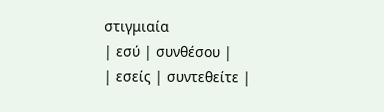στιγμιαία
| εσύ | συνθέσου |
| εσείς | συντεθείτε |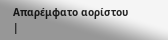Απαρέμφατο αορίστου
|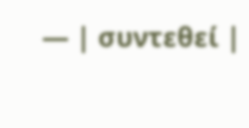— | συντεθεί |